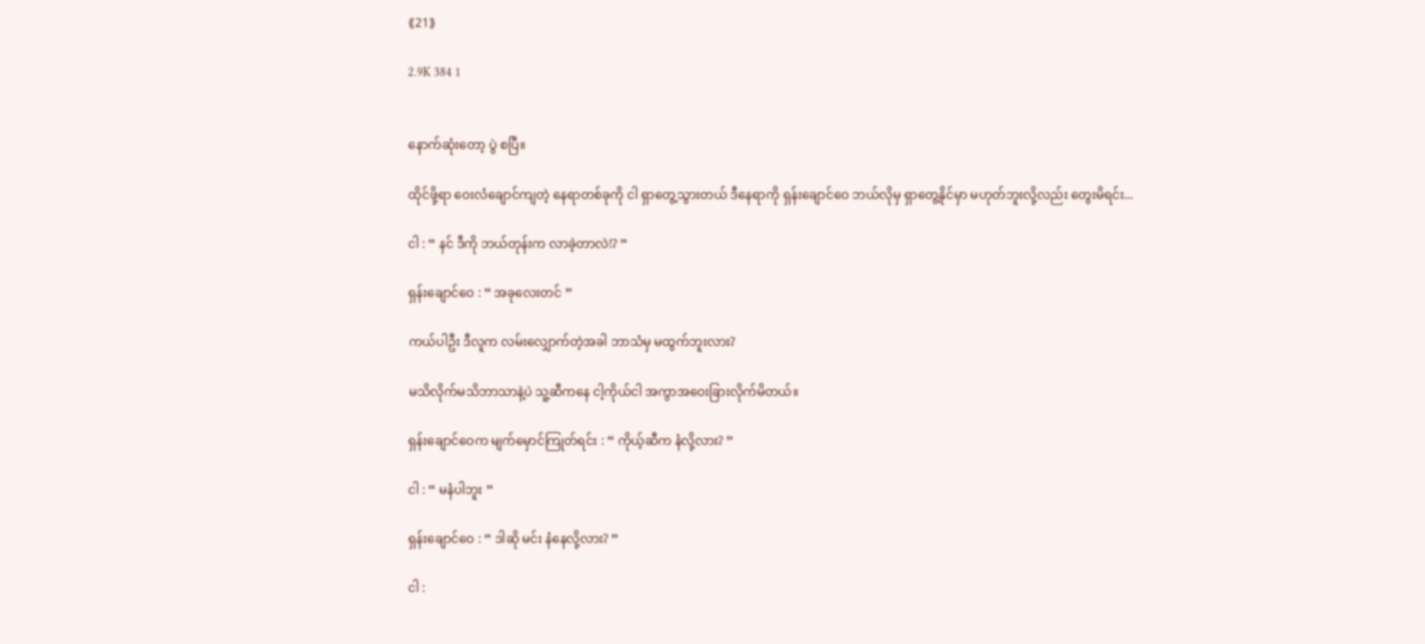⟪21⟫

2.9K 384 1


နောက်ဆုံးတော့ ပွဲ စပြီ။

ထိုင်ဖို့ရာ ဝေးလံချောင်ကျတဲ့ နေရာတစ်ခုကို ငါ ရှာတွေ့သွားတယ် ဒီနေရာကို ရှန်းချောင်ဝေ ဘယ်လိုမှ ရှာတွေ့နိုင်မှာ မဟုတ်ဘူးလို့လည်း တွေးမိရင်း...

ငါ : “ နင် ဒီကို ဘယ်တုန်းက လာခဲ့တာလဲ!? ”

ရှန်းချောင်ဝေ : “ အခုလေးတင် ”

ကယ်ပါဦး ဒီလူက လမ်းလျှောက်တဲ့အခါ ဘာသံမှ မထွက်ဘူးလား?

မသိလိုက်မသိဘာသာနဲ့ပဲ သူ့ဆီကနေ ငါ့ကိုယ်ငါ အကွာအဝေးခြားလိုက်မိတယ်။

ရှန်းချောင်ဝေက မျက်မှောင်ကြုတ်ရင်း : “ ကိုယ့်ဆီက နံလို့လား? ”

ငါ : “ မနံပါဘူး ”

ရှန်းချောင်ဝေ : “ ဒါဆို မင်း နံနေလို့လား? ”

ငါ :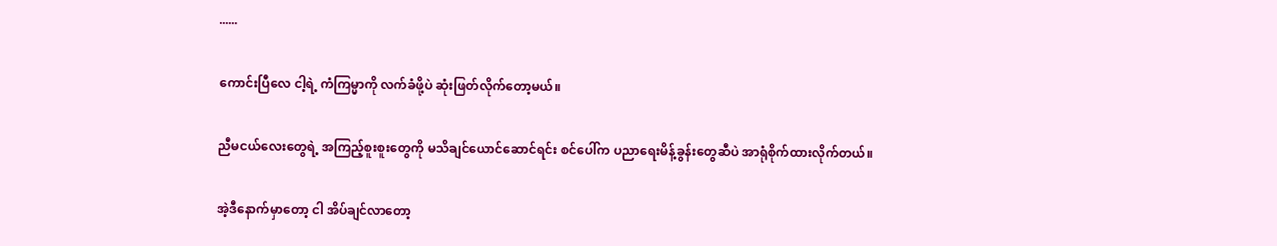......

ကောင်းပြီလေ ငါ့ရဲ့ ကံကြမ္မာကို လက်ခံဖို့ပဲ ဆုံးဖြတ်လိုက်တော့မယ်။

ညီမငယ်လေး‌တွေရဲ့ အကြည့်စူးစူးတွေကို မသိချင်ယောင်ဆောင်ရင်း စင်ပေါ်က ပညာရေးမိန့်ခွန်းတွေဆီပဲ အာရုံစိုက်ထားလိုက်တယ်။

အဲ့ဒီနောက်မှာတော့ ငါ အိပ်ချင်လာတော့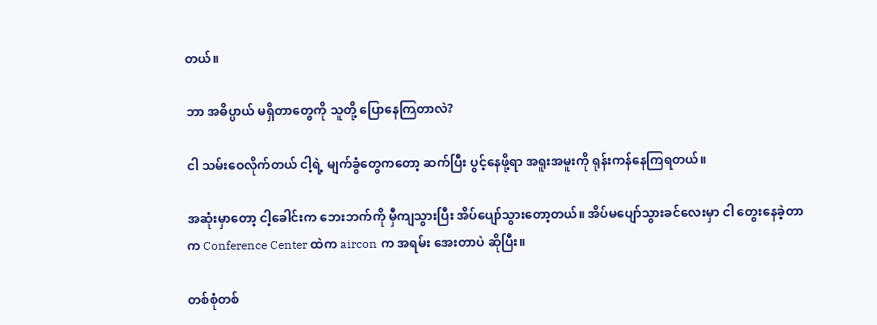တယ်။

ဘာ အဓိပ္ပာယ် မရှိတာတွေကို သူတို့ ပြောနေကြတာလဲ?

ငါ သမ်းဝေလိုက်တယ် ငါ့ရဲ့ မျက်ခွံတွေကတော့ ဆက်ပြီး ပွင့်‌နေဖို့ရာ အရူးအမူးကို ရုန်းကန်နေကြရတယ်။

အဆုံးမှာတော့ ငါ့ခေါင်းက ဘေးဘက်ကို မှီကျသွားပြီး အိပ်ပျော်သွားတော့တယ်။ အိပ်မပျော်သွားခင်လေးမှာ ငါ တွေးနေခဲ့တာက Conference Center ထဲက aircon က အရမ်း အေးတာပဲ ဆိုပြီး။

တစ်စုံတစ်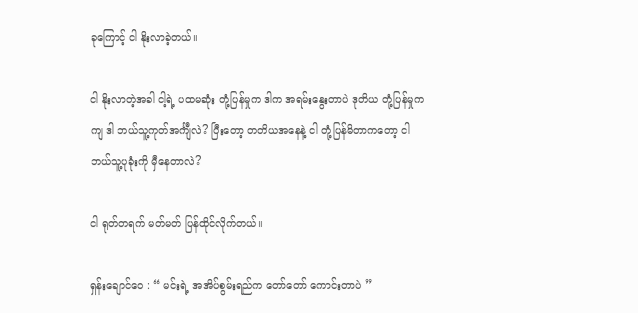ခုကြောင့် ငါ နိုးလာခဲ့တယ်။

ငါ နိုးလာတဲ့အခါ ငါ့ရဲ့ ပထမဆုံး တုံ့ပြန်မှုက ဒါက အရမ်းနွေးတာပဲ ဒုတိယ တုံ့ပြန်မှုကကျ ဒါ ဘယ်သူ့ကုတ်အင်္ကျီလဲ? ပြီးတော့ တတိယအနေနဲ့ ငါ တုံ့ပြန်မိတာကတော့ ငါ ဘယ်သူ့ပုခုံးကို မှီနေတာလဲ?

ငါ ရုတ်တရက် မတ်မတ် ပြန်ထိုင်လိုက်တယ်။

ရှန်းချောင်ဝေ : “ မင်းရဲ့ အအိပ်စွမ်းရည်က တော်တော် ကောင်းတာပဲ ”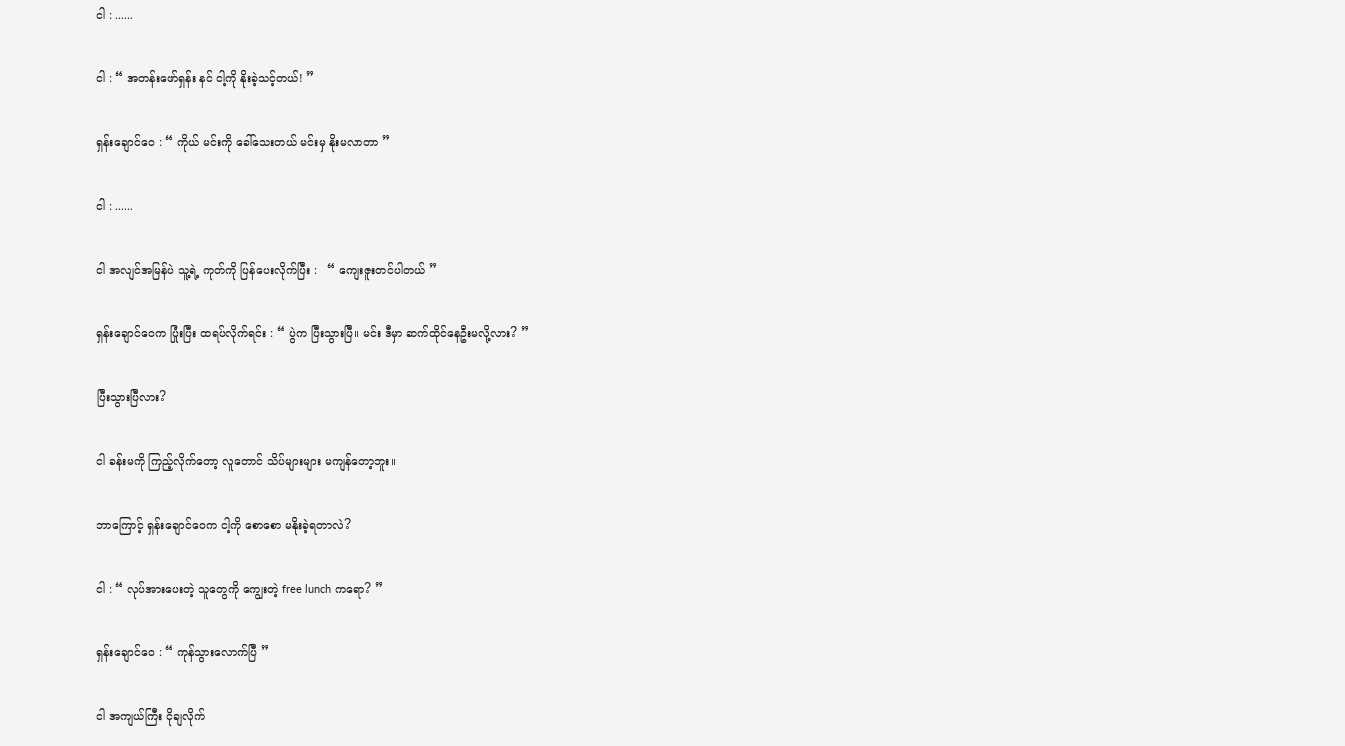ငါ : ......

ငါ : “ အတန်းဖော်ရှန်း နင် ငါ့ကို နိုးခဲ့သင့်တယ်! ”

ရှန်းချောင်ဝေ : “ ကိုယ် မင်းကို ခေါ်သေးတယ် မင်းမှ နိုးမလာတာ ”

ငါ : ......

ငါ အလျင်အမြန်ပဲ သူ့ရဲ့ ကုတ်ကို ပြန်ပေးလိုက်ပြီး :   “ ကျေးဇူးတင်ပါတယ် ”

ရှန်းချောင်ဝေက ပြုံးပြီး ထရပ်လိုက်ရင်း : “ ပွဲက ပြီးသွားပြီ။ မင်း ဒီမှာ ဆက်ထိုင်နေဦးမလို့လား? ”

ပြီးသွားပြီလား?

ငါ ခန်းမကို ကြည့်လိုက်တော့ လူတောင် သိပ်များများ မကျန်တော့ဘူး။

ဘာကြောင့် ရှန်းချောင်ဝေက ငါ့ကို စောစော မနိုးခဲ့ရတာလဲ?

ငါ : “ လုပ်အားပေးတဲ့ သူတွေကို ကျွေးတဲ့ free lunch ကရော? ”

ရှန်းချောင်ဝေ : “ ကုန်သွားလောက်ပြီ ”

ငါ အကျယ်ကြီး ငိုချလိုက်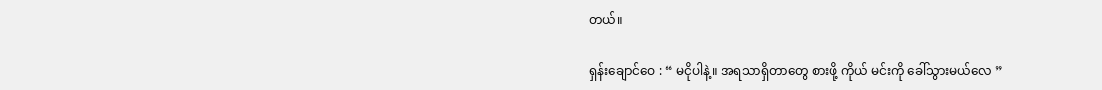တယ်။

ရှန်းချောင်ဝေ : “ မငိုပါနဲ့။ အရသာရှိတာတွေ စားဖို့ ကိုယ် မင်းကို ခေါ်သွားမယ်လေ ”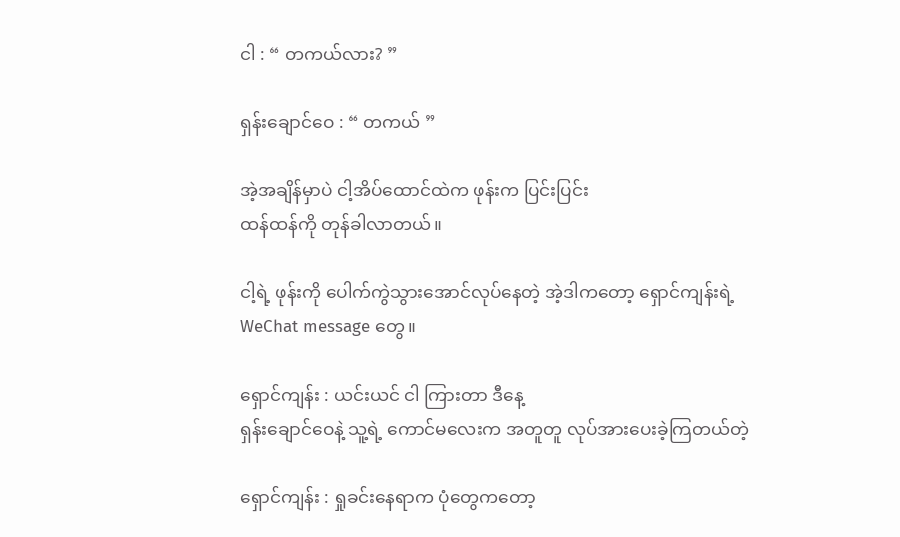ငါ : “ တကယ်လား? ”

ရှန်းချောင်ဝေ : “ တကယ် ”

အဲ့အချိန်မှာပဲ ငါ့အိပ်ထောင်ထဲက ဖုန်းက ပြင်းပြင်း
ထန်ထန်ကို တုန်ခါလာတယ်။

ငါ့ရဲ့ ဖုန်းကို ပေါက်ကွဲသွားအောင်လုပ်နေတဲ့ အဲ့ဒါကတော့ ရှောင်ကျန်းရဲ့ WeChat message တွေ။

ရှောင်ကျန်း : ယင်းယင် ငါ ကြားတာ ဒီနေ့
ရှန်းချောင်ဝေနဲ့ သူ့ရဲ့ ကောင်မလေးက အတူတူ လုပ်အားပေးခဲ့ကြတယ်တဲ့

ရှောင်ကျန်း : ရှုခင်းနေရာက ပုံတွေကတော့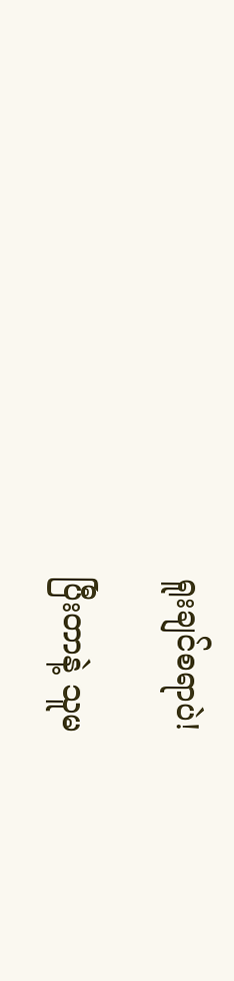ရူးချင်စရာပဲ!

ပြီးတာနဲ့ သူမ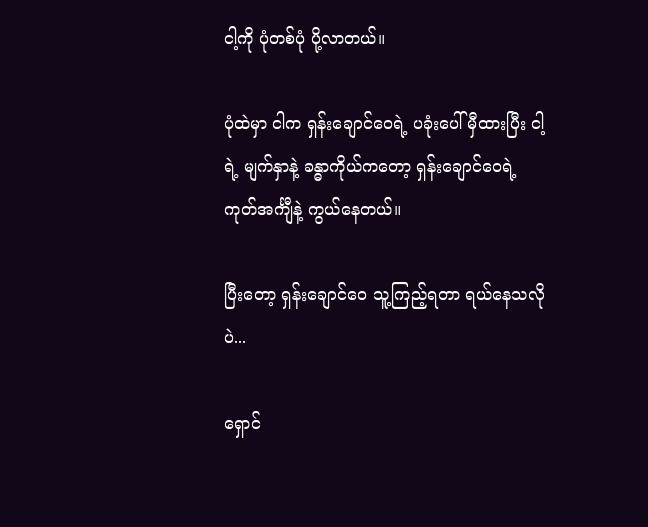ငါ့ကို ပုံတစ်ပုံ ပို့လာတယ်။

ပုံထဲမှာ ငါက ရှန်းချောင်ဝေရဲ့ ပခုံးပေါ် မှီထားပြီး ငါ့ရဲ့ မျက်နှာနဲ့ ခန္ဓာကိုယ်ကတော့ ရှန်းချောင်ဝေရဲ့ ကုတ်အင်္ကျီနဲ့ ကွယ်နေတယ်။

ပြီးတော့ ရှန်းချောင်ဝေ သူ့ကြည့်ရတာ ရယ်နေသလိုပဲ...

ရှောင်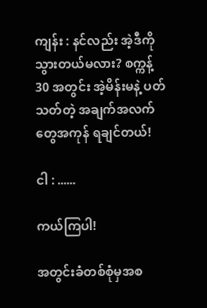ကျန်း : နင်လည်း အဲ့ဒီကို သွားတယ်မလား? စက္ကန့် 30 အတွင်း အဲ့မိန်းမနဲ့ ပတ်သတ်တဲ့ အချက်အလက်တွေအကုန် ရချင်တယ်!

ငါ : ......

ကယ်ကြပါ!

အတွင်းခံတစ်စုံမှအစ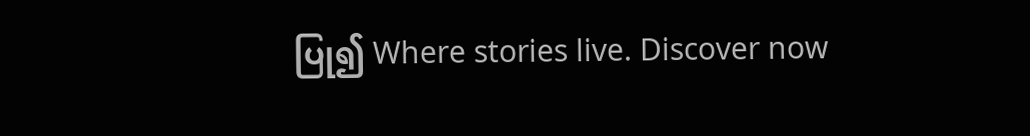ပြု၍ Where stories live. Discover now